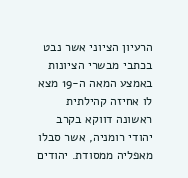הרעיון הציוני אשר נבט בכתבי מבשרי הציונות באמצע המאה ה-19 מצא לו אחיזה קהילתית ראשונה דווקא בקרב יהודי רומניה, אשר סבלו מאפליה ממסודת. יהודים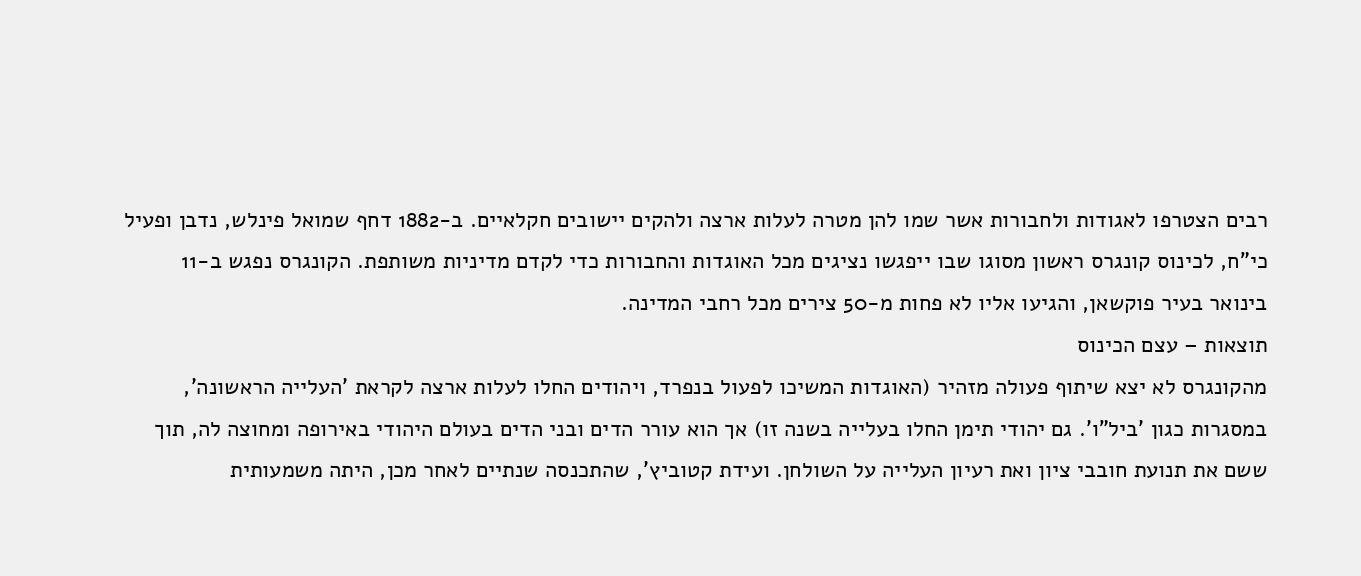רבים הצטרפו לאגודות ולחבורות אשר שמו להן מטרה לעלות ארצה ולהקים יישובים חקלאיים. ב-1882 דחף שמואל פינלש, נדבן ופעיל כי"ח, לכינוס קונגרס ראשון מסוגו שבו ייפגשו נציגים מכל האוגדות והחבורות כדי לקדם מדיניות משותפת. הקונגרס נפגש ב-11 בינואר בעיר פוקשאן, והגיעו אליו לא פחות מ-50 צירים מכל רחבי המדינה.
תוצאות – עצם הכינוס
מהקונגרס לא יצא שיתוף פעולה מזהיר (האוגדות המשיכו לפעול בנפרד, ויהודים החלו לעלות ארצה לקראת 'העלייה הראשונה', במסגרות כגון 'ביל"ו'. גם יהודי תימן החלו בעלייה בשנה זו) אך הוא עורר הדים ובני הדים בעולם היהודי באירופה ומחוצה לה, תוך ששם את תנועת חובבי ציון ואת רעיון העלייה על השולחן. ועידת קטוביץ', שהתכנסה שנתיים לאחר מכן, היתה משמעותית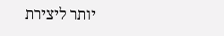יותר ליצירת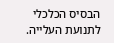הבסיס הכלכלי לתנועת העלייה.